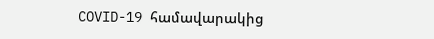COVID-19 համավարակից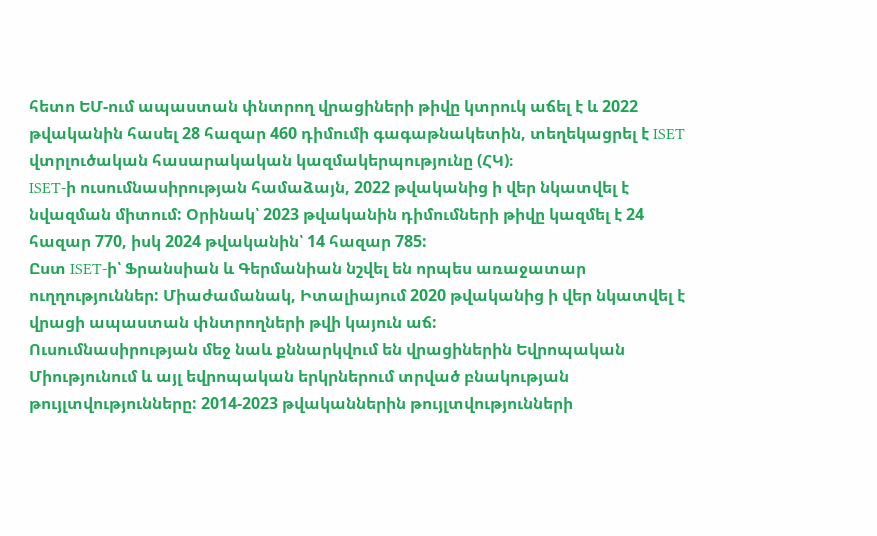հետո ԵՄ-ում ապաստան փնտրող վրացիների թիվը կտրուկ աճել է և 2022 թվականին հասել 28 հազար 460 դիմումի գագաթնակետին, տեղեկացրել է ISET վտրլուծական հասարակական կազմակերպությունը (ՀԿ)։
ISET-ի ուսումնասիրության համաձայն, 2022 թվականից ի վեր նկատվել է նվազման միտում: Օրինակ՝ 2023 թվականին դիմումների թիվը կազմել է 24 հազար 770, իսկ 2024 թվականին՝ 14 հազար 785:
Ըստ ISET-ի՝ Ֆրանսիան և Գերմանիան նշվել են որպես առաջատար ուղղություններ: Միաժամանակ, Իտալիայում 2020 թվականից ի վեր նկատվել է վրացի ապաստան փնտրողների թվի կայուն աճ:
Ուսումնասիրության մեջ նաև քննարկվում են վրացիներին Եվրոպական Միությունում և այլ եվրոպական երկրներում տրված բնակության թույլտվությունները: 2014-2023 թվականներին թույլտվությունների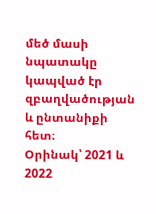մեծ մասի նպատակը կապված էր զբաղվածության և ընտանիքի հետ։
Օրինակ՝ 2021 և 2022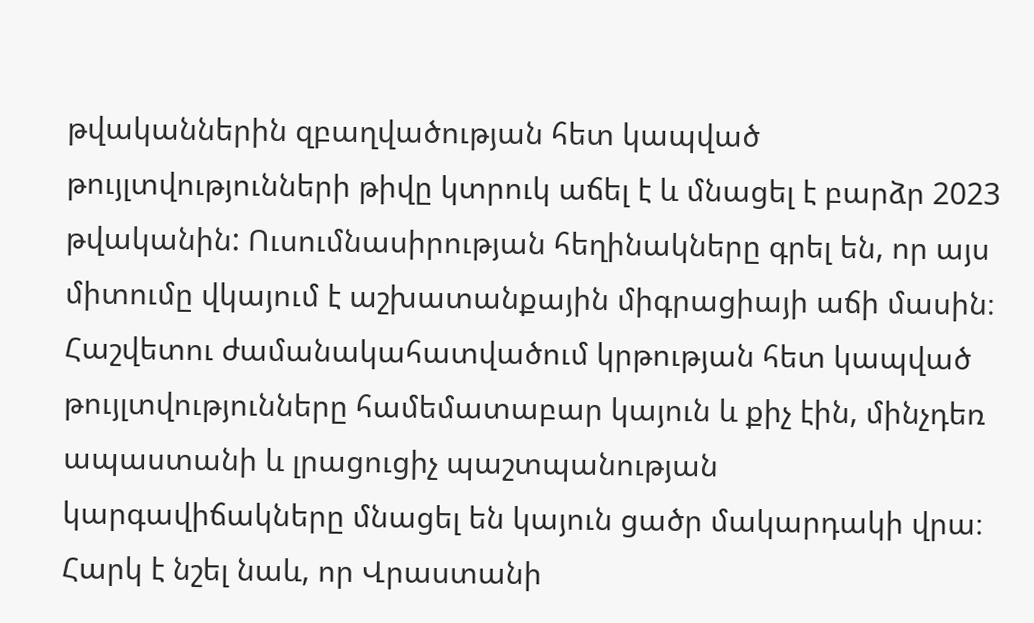թվականներին զբաղվածության հետ կապված թույլտվությունների թիվը կտրուկ աճել է և մնացել է բարձր 2023 թվականին: Ուսումնասիրության հեղինակները գրել են, որ այս միտումը վկայում է աշխատանքային միգրացիայի աճի մասին։
Հաշվետու ժամանակահատվածում կրթության հետ կապված թույլտվությունները համեմատաբար կայուն և քիչ էին, մինչդեռ ապաստանի և լրացուցիչ պաշտպանության կարգավիճակները մնացել են կայուն ցածր մակարդակի վրա։
Հարկ է նշել նաև, որ Վրաստանի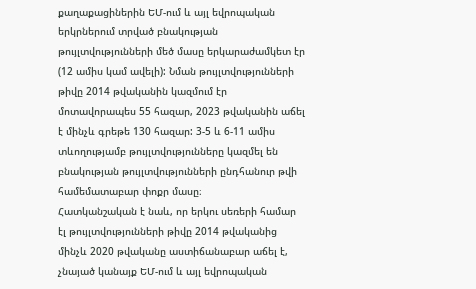քաղաքացիներին ԵՄ-ում և այլ եվրոպական երկրներում տրված բնակության թույլտվությունների մեծ մասը երկարաժամկետ էր (12 ամիս կամ ավելի): Նման թույլտվությունների թիվը 2014 թվականին կազմում էր մոտավորապես 55 հազար, 2023 թվականին աճել է մինչև գրեթե 130 հազար: 3-5 և 6-11 ամիս տևողությամբ թույլտվությունները կազմել են բնակության թույլտվությունների ընդհանուր թվի համեմատաբար փոքր մասը։
Հատկանշական է նաև, որ երկու սեռերի համար էլ թույլտվությունների թիվը 2014 թվականից մինչև 2020 թվականը աստիճանաբար աճել է, չնայած կանայք ԵՄ-ում և այլ եվրոպական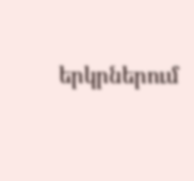երկրներում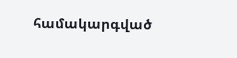համակարգված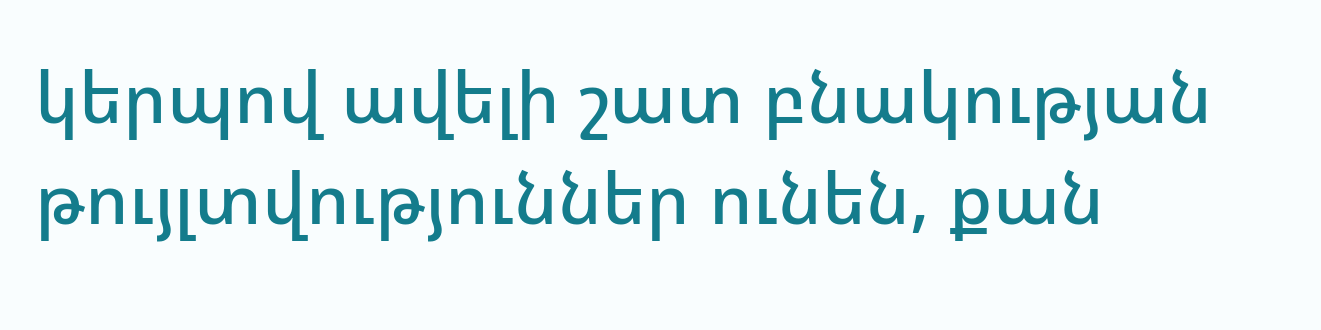կերպով ավելի շատ բնակության թույլտվություններ ունեն, քան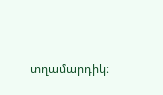տղամարդիկ։